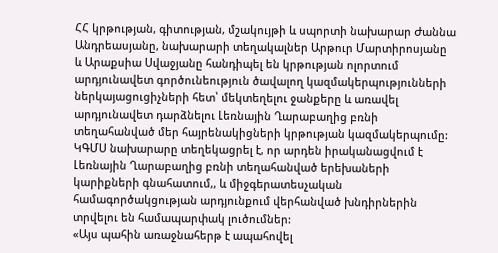ՀՀ կրթության, գիտության, մշակույթի և սպորտի նախարար Ժաննա Անդրեասյանը, նախարարի տեղակալներ Արթուր Մարտիրոսյանը և Արաքսիա Սվաջյանը հանդիպել են կրթության ոլորտում արդյունավետ գործունեություն ծավալող կազմակերպությունների ներկայացուցիչների հետ՝ մեկտեղելու ջանքերը և առավել արդյունավետ դարձնելու Լեռնային Ղարաբաղից բռնի տեղահանված մեր հայրենակիցների կրթության կազմակերպումը:
ԿԳՄՍ նախարարը տեղեկացրել է, որ արդեն իրականացվում է Լեռնային Ղարաբաղից բռնի տեղահանված երեխաների կարիքների գնահատում,, և միջգերատեսչական համագործակցության արդյունքում վերհանված խնդիրներին տրվելու են համապարփակ լուծումներ:
«Այս պահին առաջնահերթ է ապահովել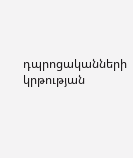դպրոցականների կրթության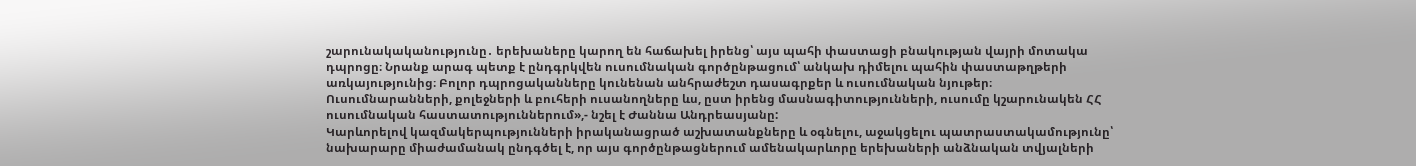շարունակականությունը․ երեխաները կարող են հաճախել իրենց՝ այս պահի փաստացի բնակության վայրի մոտակա դպրոցը։ Նրանք արագ պետք է ընդգրկվեն ուսումնական գործընթացում՝ անկախ դիմելու պահին փաստաթղթերի առկայությունից։ Բոլոր դպրոցականները կունենան անհրաժեշտ դասագրքեր և ուսումնական նյութեր։ Ուսումնարանների, քոլեջների և բուհերի ուսանողները ևս, ըստ իրենց մասնագիտությունների, ուսումը կշարունակեն ՀՀ ուսումնական հաստատություններում»,- նշել է Ժաննա Անդրեասյանը:
Կարևորելով կազմակերպությունների իրականացրած աշխատանքները և օգնելու, աջակցելու պատրաստակամությունը՝ նախարարը միաժամանակ ընդգծել է, որ այս գործընթացներում ամենակարևորը երեխաների անձնական տվյալների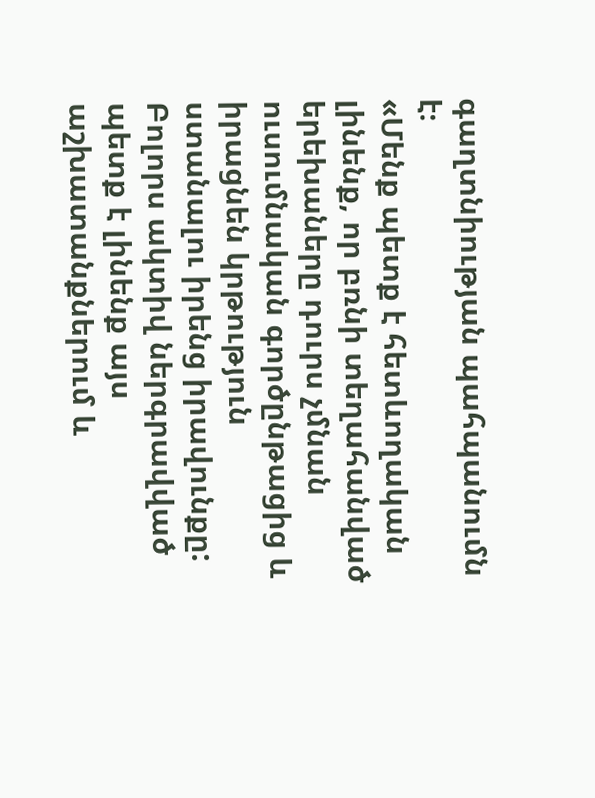գաղտնիության պահպանումն է։
«Մենք պետք է հետևողական լինենք, որ բռնի տեղահանված երեխաները դուրս չմնան ուսումնական գործընթացից և իրացնեն կրթություն ստանալու իրենց իրավունքը: Բոլորս ակտիվ ներգրավված պետք է լինենք այս աշխատանքներում և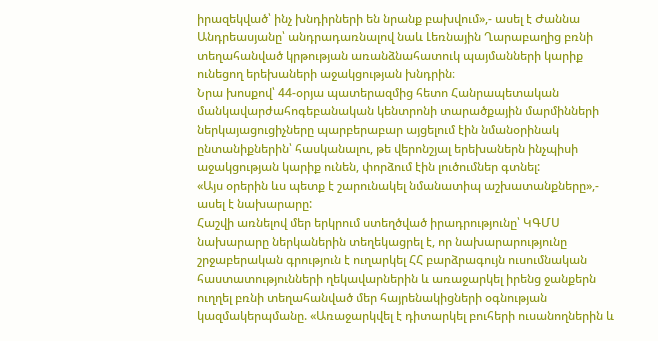իրազեկված՝ ինչ խնդիրների են նրանք բախվում»,- ասել է Ժաննա Անդրեասյանը՝ անդրադառնալով նաև Լեռնային Ղարաբաղից բռնի տեղահանված կրթության առանձնահատուկ պայմանների կարիք ունեցող երեխաների աջակցության խնդրին։
Նրա խոսքով՝ 44-օրյա պատերազմից հետո Հանրապետական մանկավարժահոգեբանական կենտրոնի տարածքային մարմինների ներկայացուցիչները պարբերաբար այցելում էին նմանօրինակ ընտանիքներին՝ հասկանալու, թե վերոնշյալ երեխաներն ինչպիսի աջակցության կարիք ունեն, փորձում էին լուծումներ գտնել:
«Այս օրերին ևս պետք է շարունակել նմանատիպ աշխատանքները»,- ասել է նախարարը:
Հաշվի առնելով մեր երկրում ստեղծված իրադրությունը՝ ԿԳՄՍ նախարարը ներկաներին տեղեկացրել է, որ նախարարությունը շրջաբերական գրություն է ուղարկել ՀՀ բարձրագույն ուսումնական հաստատությունների ղեկավարներին և առաջարկել իրենց ջանքերն ուղղել բռնի տեղահանված մեր հայրենակիցների օգնության կազմակերպմանը. «Առաջարկվել է դիտարկել բուհերի ուսանողներին և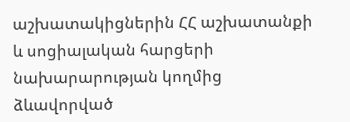աշխատակիցներին ՀՀ աշխատանքի և սոցիալական հարցերի նախարարության կողմից ձևավորված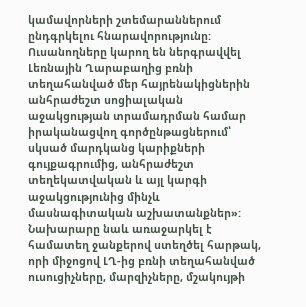կամավորների շտեմարաններում ընդգրկելու հնարավորությունը: Ուսանողները կարող են ներգրավվել Լեռնային Ղարաբաղից բռնի տեղահանված մեր հայրենակիցներին անհրաժեշտ սոցիալական աջակցության տրամադրման համար իրականացվող գործընթացներում՝ սկսած մարդկանց կարիքների գույքագրումից, անհրաժեշտ տեղեկատվական և այլ կարգի աջակցությունից մինչև մասնագիտական աշխատանքներ»:
Նախարարը նաև առաջարկել է համատեղ ջանքերով ստեղծել հարթակ, որի միջոցով ԼՂ-ից բռնի տեղահանված ուսուցիչները, մարզիչները, մշակույթի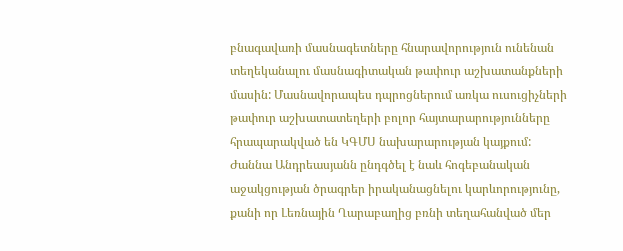բնագավառի մասնագետները հնարավորություն ունենան տեղեկանալու մասնագիտական թափուր աշխատանքների մասին: Մասնավորապես դպրոցներում առկա ուսուցիչների թափուր աշխատատեղերի բոլոր հայտարարությունները հրապարակված են ԿԳՄՍ նախարարության կայքում:
Ժաննա Անդրեասյանն ընդգծել է նաև հոգեբանական աջակցության ծրագրեր իրականացնելու կարևորությունը, քանի որ Լեռնային Ղարաբաղից բռնի տեղահանված մեր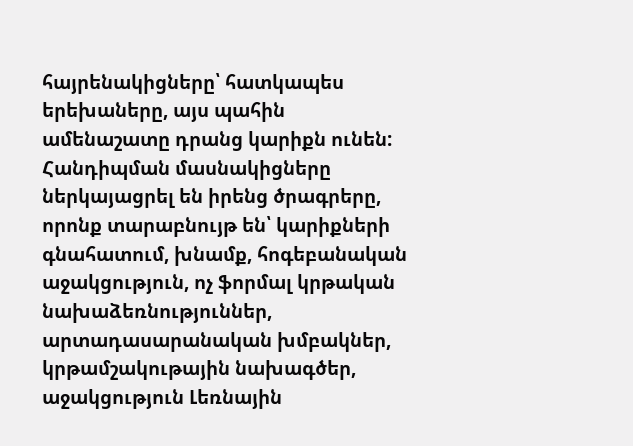հայրենակիցները՝ հատկապես երեխաները, այս պահին ամենաշատը դրանց կարիքն ունեն:
Հանդիպման մասնակիցները ներկայացրել են իրենց ծրագրերը, որոնք տարաբնույթ են՝ կարիքների գնահատում, խնամք, հոգեբանական աջակցություն, ոչ ֆորմալ կրթական նախաձեռնություններ, արտադասարանական խմբակներ, կրթամշակութային նախագծեր, աջակցություն Լեռնային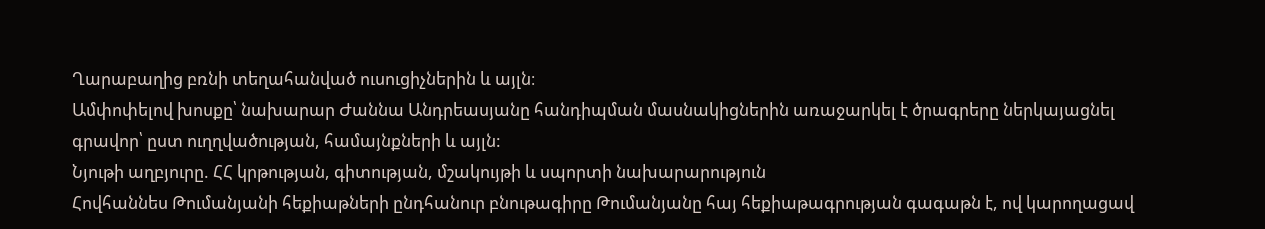Ղարաբաղից բռնի տեղահանված ուսուցիչներին և այլն։
Ամփոփելով խոսքը՝ նախարար Ժաննա Անդրեասյանը հանդիպման մասնակիցներին առաջարկել է ծրագրերը ներկայացնել գրավոր՝ ըստ ուղղվածության, համայնքների և այլն:
Նյութի աղբյուրը. ՀՀ կրթության, գիտության, մշակույթի և սպորտի նախարարություն
Հովհաննես Թումանյանի հեքիաթների ընդհանուր բնութագիրը Թումանյանը հայ հեքիաթագրության գագաթն է, ով կարողացավ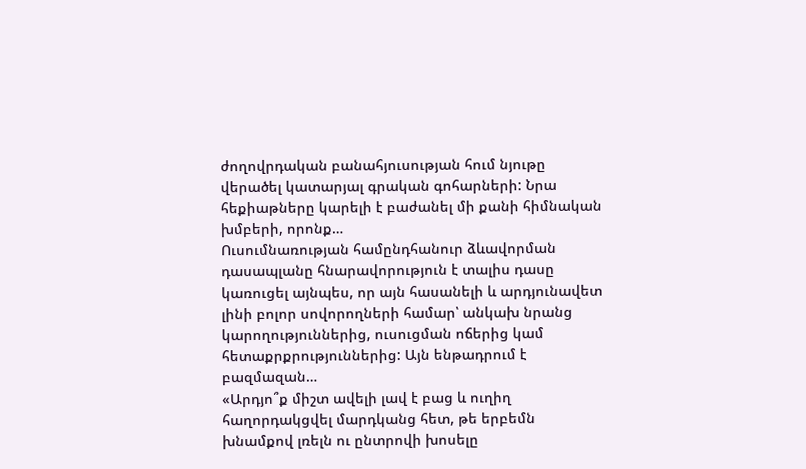ժողովրդական բանահյուսության հում նյութը վերածել կատարյալ գրական գոհարների: Նրա հեքիաթները կարելի է բաժանել մի քանի հիմնական խմբերի, որոնք…
Ուսումնառության համընդհանուր ձևավորման դասապլանը հնարավորություն է տալիս դասը կառուցել այնպես, որ այն հասանելի և արդյունավետ լինի բոլոր սովորողների համար՝ անկախ նրանց կարողություններից, ուսուցման ոճերից կամ հետաքրքրություններից: Այն ենթադրում է բազմազան…
«Արդյո՞ք միշտ ավելի լավ է բաց և ուղիղ հաղորդակցվել մարդկանց հետ, թե երբեմն խնամքով լռելն ու ընտրովի խոսելը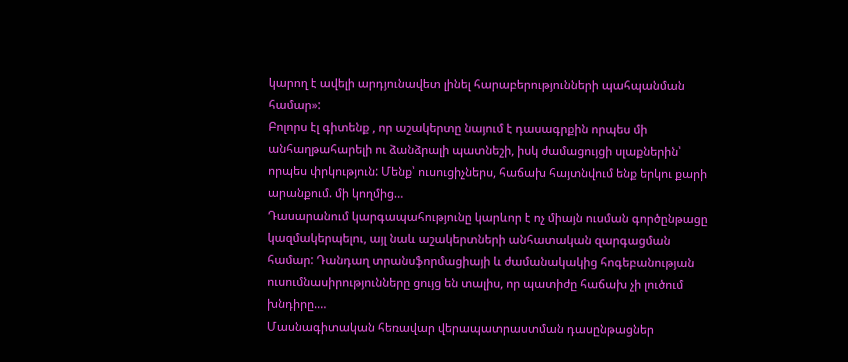կարող է ավելի արդյունավետ լինել հարաբերությունների պահպանման համար»:
Բոլորս էլ գիտենք , որ աշակերտը նայում է դասագրքին որպես մի անհաղթահարելի ու ձանձրալի պատնեշի, իսկ ժամացույցի սլաքներին՝ որպես փրկություն: Մենք՝ ուսուցիչներս, հաճախ հայտնվում ենք երկու քարի արանքում. մի կողմից…
Դասարանում կարգապահությունը կարևոր է ոչ միայն ուսման գործընթացը կազմակերպելու, այլ նաև աշակերտների անհատական զարգացման համար: Դանդաղ տրանսֆորմացիայի և ժամանակակից հոգեբանության ուսումնասիրությունները ցույց են տալիս, որ պատիժը հաճախ չի լուծում խնդիրը.…
Մասնագիտական հեռավար վերապատրաստման դասընթացներ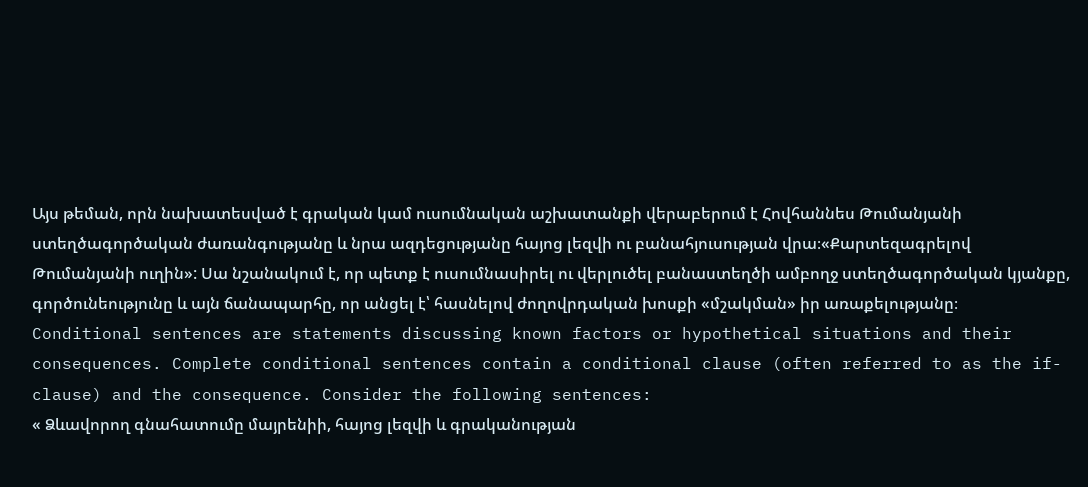Այս թեման, որն նախատեսված է գրական կամ ուսումնական աշխատանքի վերաբերում է Հովհաննես Թումանյանի ստեղծագործական ժառանգությանը և նրա ազդեցությանը հայոց լեզվի ու բանահյուսության վրա։«Քարտեզագրելով Թումանյանի ուղին»: Սա նշանակում է, որ պետք է ուսումնասիրել ու վերլուծել բանաստեղծի ամբողջ ստեղծագործական կյանքը, գործունեությունը և այն ճանապարհը, որ անցել է՝ հասնելով ժողովրդական խոսքի «մշակման» իր առաքելությանը։
Conditional sentences are statements discussing known factors or hypothetical situations and their consequences. Complete conditional sentences contain a conditional clause (often referred to as the if-clause) and the consequence. Consider the following sentences:
« Ձևավորող գնահատումը մայրենիի, հայոց լեզվի և գրականության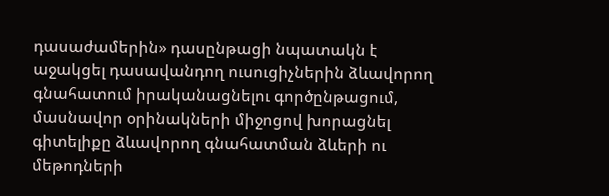դասաժամերին» դասընթացի նպատակն է աջակցել դասավանդող ուսուցիչներին ձևավորող գնահատում իրականացնելու գործընթացում, մասնավոր օրինակների միջոցով խորացնել գիտելիքը ձևավորող գնահատման ձևերի ու մեթոդների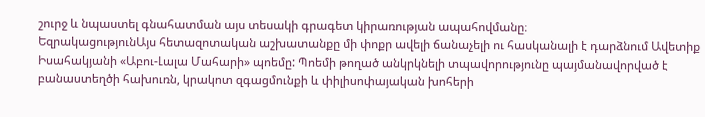շուրջ և նպաստել գնահատման այս տեսակի գրագետ կիրառության ապահովմանը։
ԵզրակացությունԱյս հետազոտական աշխատանքը մի փոքր ավելի ճանաչելի ու հասկանալի է դարձնում Ավետիք Իսահակյանի «Աբու-Լալա Մահարի» պոեմը: Պոեմի թողած անկրկնելի տպավորությունը պայմանավորված է բանաստեղծի հախուռն, կրակոտ զգացմունքի և փիլիսոփայական խոհերի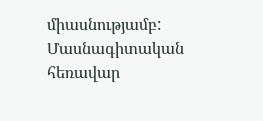միասնությամբ:
Մասնագիտական հեռավար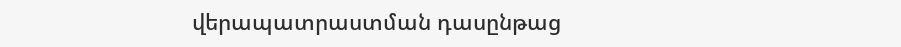վերապատրաստման դասընթաց